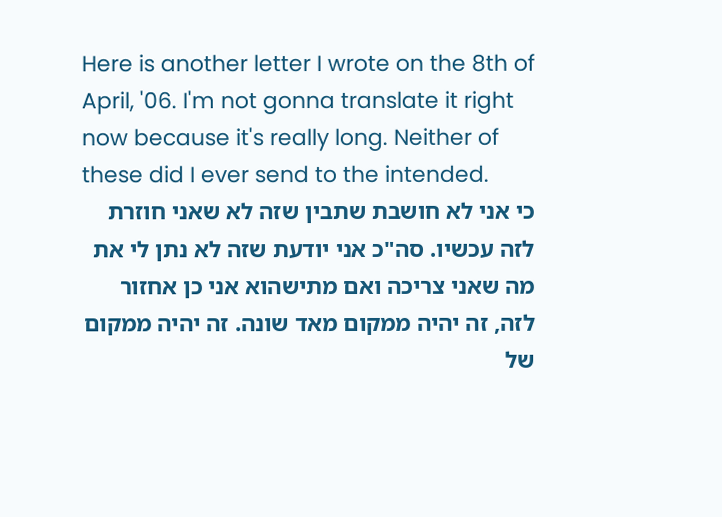Here is another letter I wrote on the 8th of April, '06. I'm not gonna translate it right now because it's really long. Neither of these did I ever send to the intended.
כי אני לא חושבת שתבין שזה לא שאני חוזרת לזה עכשיו. סה"כ אני יודעת שזה לא נתן לי את מה שאני צריכה ואם מתישהוא אני כן אחזור לזה, זה יהיה ממקום מאד שונה. זה יהיה ממקום של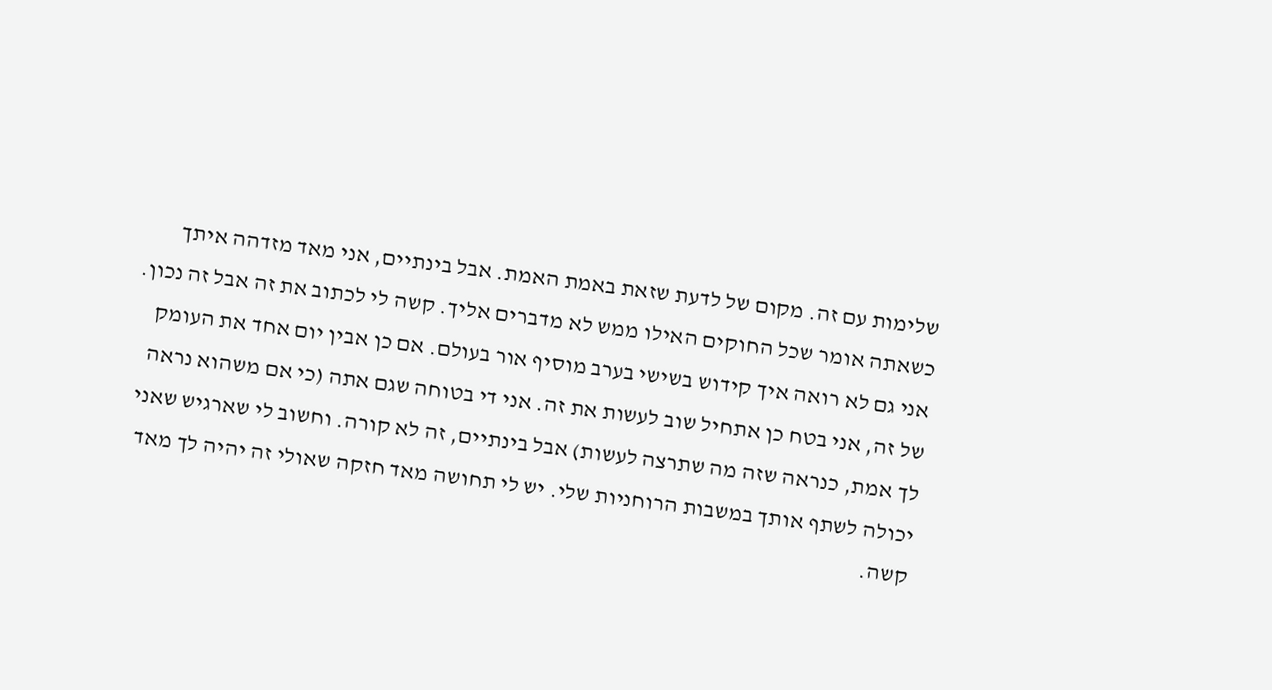שלימות עם זה. מקום של לדעת שזאת באמת האמת. אבל בינתיים, אני מאד מזדהה איתך כשאתה אומר שכל החוקים האילו ממש לא מדברים אליך. קשה לי לכתוב את זה אבל זה נכון. אני גם לא רואה איך קידוש בשישי בערב מוסיף אור בעולם. אם כן אבין יום אחד את העומק של זה, אני בטח כן אתחיל שוב לעשות את זה. אני די בטוחה שגם אתה (כי אם משהוא נראה לך אמת, כנראה שזה מה שתרצה לעשות) אבל בינתיים, זה לא קורה. וחשוב לי שארגיש שאני יכולה לשתף אותך במשבות הרוחניות שלי. יש לי תחושה מאד חזקה שאולי זה יהיה לך מאד קשה.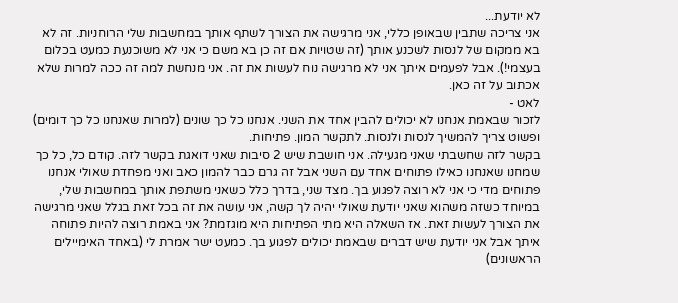לא יודעת...
אני צריכה שתבין שבאופן כללי, אני מרגישה את הצורך לשתף אותך במחשבות שלי הרוחניות. זה לא בא ממקום של לנסות לשכנע אותך (זה שטויות אם זה כן בא משם כי אני לא משוכנעת כמעט בכלום בעצמי!). אבל לפעמים איתך אני לא מרגישה נוח לעשות את זה. אני מנחשת למה זה ככה למרות שלא אכתוב על זה כאן.
לאט -
לזכור שבאמת אנחנו לא יכולים להבין אחד את השני. אנחנו כל כך שונים (למרות שאנחנו כל כך דומים) ופשוט צריך להמשיך לנסות ולנסות. לתקשר המון. פתיחות.
בקשר לזה שחשבתי שאני מגעילה. אני חושבת שיש 2 סיבות שאני דואגת בקשר לזה. קודם כל, כל כך שמחנו שאנחנו כאילו פתוחים אחד עם השני אבל זה גרם כבר להמון כאב ואני מפחדת שאולי אנחנו פתוחים מדי כי אני לא רוצה לפגוע בך. מצד שני, בדרך כלל כשאני משתפת אותך במחשבות שלי, במיוחד כשזה משהוא שאני יודעת שאולי יהיה לך קשה, אני עושה את זה בכל זאת בגלל שאני מרגישה את הצורך לעשות זאת. אז השאלה היא מתי הפתיחות היא מוגזמת? אני באמת רוצה להיות פתוחה איתך אבל אני יודעת שיש דברים שבאמת יכולים לפגוע בך. כמעט ישר אמרת לי (באחד האימיילים הראשונים)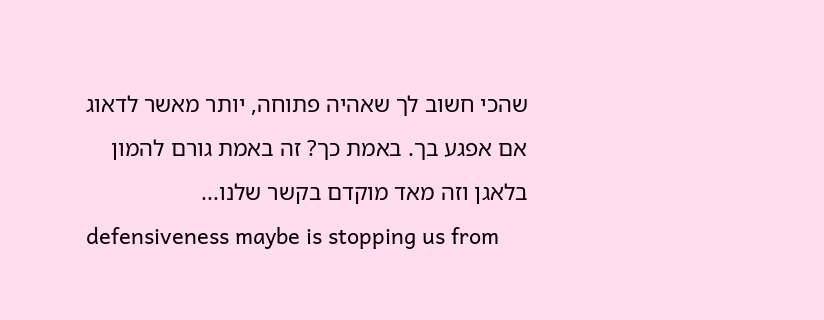שהכי חשוב לך שאהיה פתוחה, יותר מאשר לדאוג אם אפגע בך. באמת כך? זה באמת גורם להמון בלאגן וזה מאד מוקדם בקשר שלנו...
defensiveness maybe is stopping us from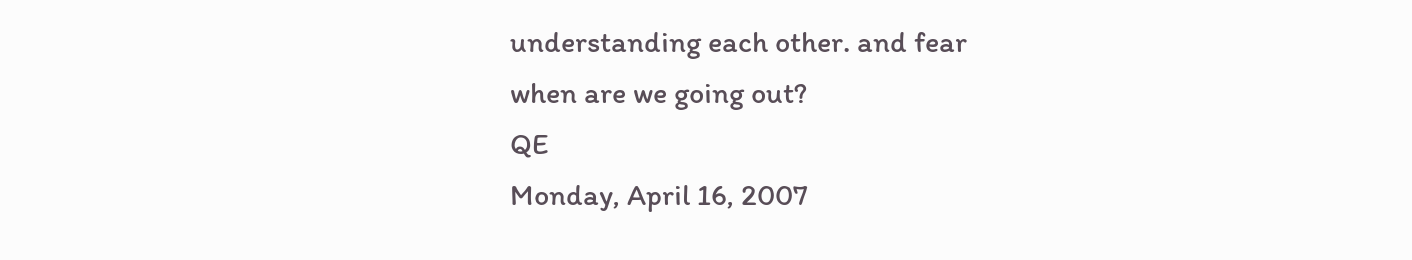understanding each other. and fear
when are we going out?
QE
Monday, April 16, 2007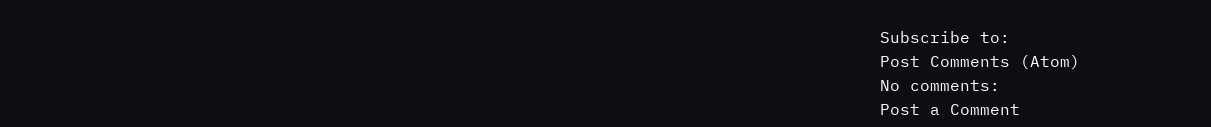Subscribe to:
Post Comments (Atom)
No comments:
Post a Comment